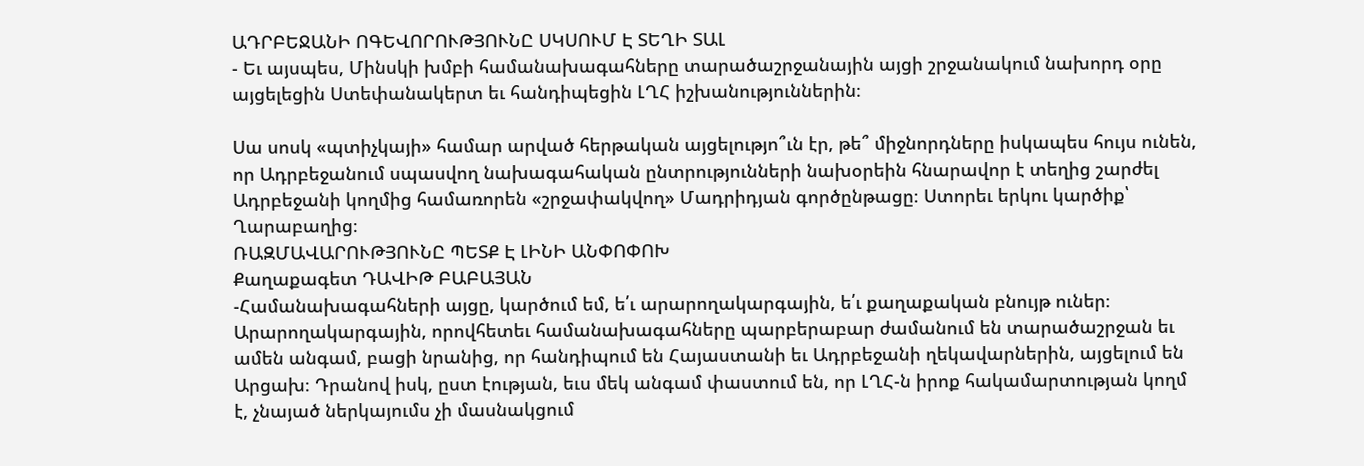ԱԴՐԲԵՋԱՆԻ ՈԳԵՎՈՐՈՒԹՅՈՒՆԸ ՍԿՍՈՒՄ Է ՏԵՂԻ ՏԱԼ
- Եւ այսպես, Մինսկի խմբի համանախագահները տարածաշրջանային այցի շրջանակում նախորդ օրը այցելեցին Ստեփանակերտ եւ հանդիպեցին ԼՂՀ իշխանություններին։

Սա սոսկ «պտիչկայի» համար արված հերթական այցելությո՞ւն էր, թե՞ միջնորդները իսկապես հույս ունեն, որ Ադրբեջանում սպասվող նախագահական ընտրությունների նախօրեին հնարավոր է տեղից շարժել Ադրբեջանի կողմից համառորեն «շրջափակվող» Մադրիդյան գործընթացը։ Ստորեւ երկու կարծիք՝ Ղարաբաղից։
ՌԱԶՄԱՎԱՐՈՒԹՅՈՒՆԸ ՊԵՏՔ Է ԼԻՆԻ ԱՆՓՈՓՈԽ
Քաղաքագետ ԴԱՎԻԹ ԲԱԲԱՅԱՆ
-Համանախագահների այցը, կարծում եմ, ե՛ւ արարողակարգային, ե՛ւ քաղաքական բնույթ ուներ։ Արարողակարգային, որովհետեւ համանախագահները պարբերաբար ժամանում են տարածաշրջան եւ ամեն անգամ, բացի նրանից, որ հանդիպում են Հայաստանի եւ Ադրբեջանի ղեկավարներին, այցելում են Արցախ։ Դրանով իսկ, ըստ էության, եւս մեկ անգամ փաստում են, որ ԼՂՀ-ն իրոք հակամարտության կողմ է, չնայած ներկայումս չի մասնակցում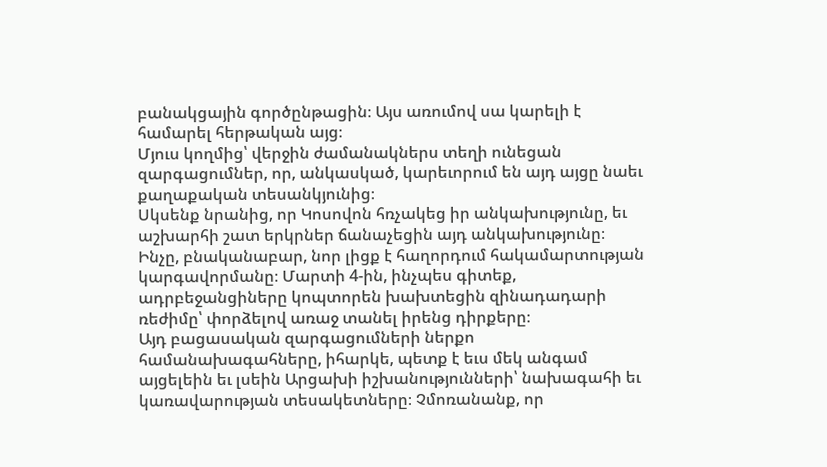բանակցային գործընթացին։ Այս առումով սա կարելի է համարել հերթական այց։
Մյուս կողմից՝ վերջին ժամանակներս տեղի ունեցան զարգացումներ, որ, անկասկած, կարեւորում են այդ այցը նաեւ քաղաքական տեսանկյունից։
Սկսենք նրանից, որ Կոսովոն հռչակեց իր անկախությունը, եւ աշխարհի շատ երկրներ ճանաչեցին այդ անկախությունը։ Ինչը, բնականաբար, նոր լիցք է հաղորդում հակամարտության կարգավորմանը։ Մարտի 4-ին, ինչպես գիտեք, ադրբեջանցիները կոպտորեն խախտեցին զինադադարի ռեժիմը՝ փորձելով առաջ տանել իրենց դիրքերը։
Այդ բացասական զարգացումների ներքո համանախագահները, իհարկե, պետք է եւս մեկ անգամ այցելեին եւ լսեին Արցախի իշխանությունների՝ նախագահի եւ կառավարության տեսակետները։ Չմոռանանք, որ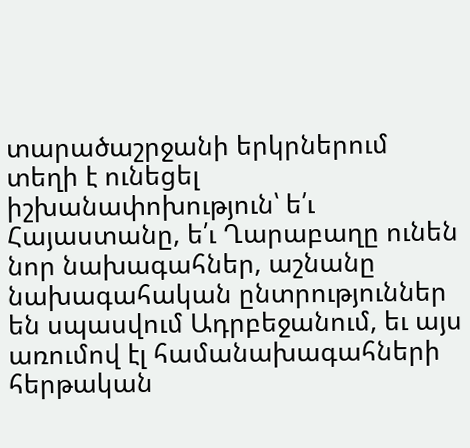տարածաշրջանի երկրներում տեղի է ունեցել իշխանափոխություն՝ ե՛ւ Հայաստանը, ե՛ւ Ղարաբաղը ունեն նոր նախագահներ, աշնանը նախագահական ընտրություններ են սպասվում Ադրբեջանում, եւ այս առումով էլ համանախագահների հերթական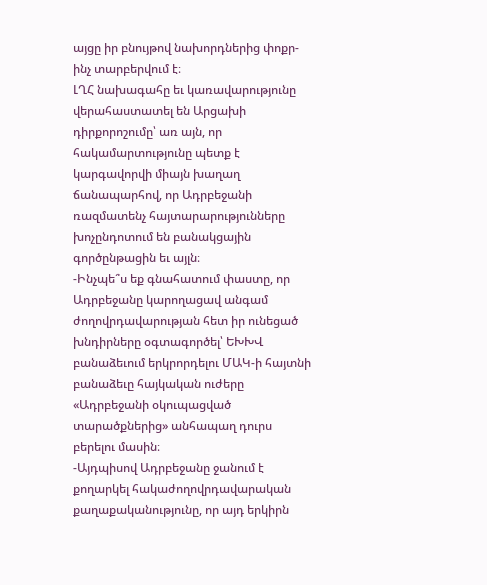այցը իր բնույթով նախորդներից փոքր-ինչ տարբերվում է։
ԼՂՀ նախագահը եւ կառավարությունը վերահաստատել են Արցախի դիրքորոշումը՝ առ այն, որ հակամարտությունը պետք է կարգավորվի միայն խաղաղ ճանապարհով, որ Ադրբեջանի ռազմատենչ հայտարարությունները խոչընդոտում են բանակցային գործընթացին եւ այլն։
-Ինչպե՞ս եք գնահատում փաստը, որ Ադրբեջանը կարողացավ անգամ ժողովրդավարության հետ իր ունեցած խնդիրները օգտագործել՝ ԵԽԽՎ բանաձեւում երկրորդելու ՄԱԿ-ի հայտնի բանաձեւը հայկական ուժերը «Ադրբեջանի օկուպացված տարածքներից» անհապաղ դուրս բերելու մասին։
-Այդպիսով Ադրբեջանը ջանում է քողարկել հակաժողովրդավարական քաղաքականությունը, որ այդ երկիրն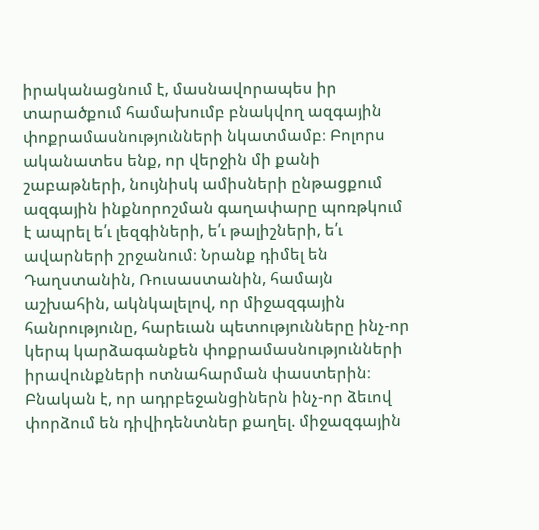իրականացնում է, մասնավորապես իր տարածքում համախումբ բնակվող ազգային փոքրամասնությունների նկատմամբ։ Բոլորս ականատես ենք, որ վերջին մի քանի շաբաթների, նույնիսկ ամիսների ընթացքում ազգային ինքնորոշման գաղափարը պոռթկում է ապրել ե՛ւ լեզգիների, ե՛ւ թալիշների, ե՛ւ ավարների շրջանում։ Նրանք դիմել են Դաղստանին, Ռուսաստանին, համայն աշխահին, ակնկալելով, որ միջազգային հանրությունը, հարեւան պետությունները ինչ-որ կերպ կարձագանքեն փոքրամասնությունների իրավունքների ոտնահարման փաստերին։
Բնական է, որ ադրբեջանցիներն ինչ-որ ձեւով փորձում են դիվիդենտներ քաղել. միջազգային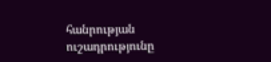հանրության ուշադրությունը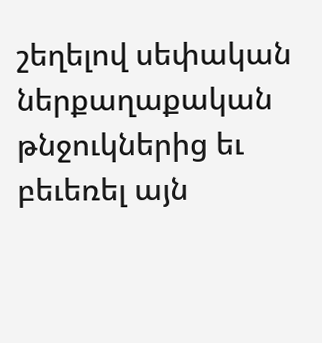շեղելով սեփական ներքաղաքական թնջուկներից եւ բեւեռել այն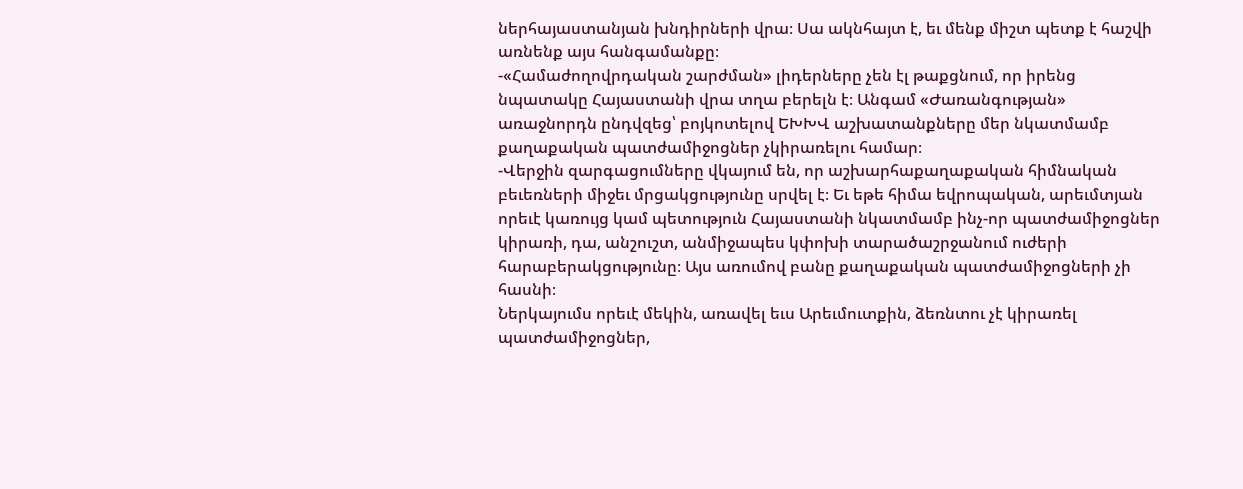ներհայաստանյան խնդիրների վրա։ Սա ակնհայտ է, եւ մենք միշտ պետք է հաշվի առնենք այս հանգամանքը։
-«Համաժողովրդական շարժման» լիդերները չեն էլ թաքցնում, որ իրենց նպատակը Հայաստանի վրա տղա բերելն է։ Անգամ «Ժառանգության» առաջնորդն ընդվզեց՝ բոյկոտելով ԵԽԽՎ աշխատանքները մեր նկատմամբ քաղաքական պատժամիջոցներ չկիրառելու համար։
-Վերջին զարգացումները վկայում են, որ աշխարհաքաղաքական հիմնական բեւեռների միջեւ մրցակցությունը սրվել է։ Եւ եթե հիմա եվրոպական, արեւմտյան որեւէ կառույց կամ պետություն Հայաստանի նկատմամբ ինչ-որ պատժամիջոցներ կիրառի, դա, անշուշտ, անմիջապես կփոխի տարածաշրջանում ուժերի հարաբերակցությունը։ Այս առումով բանը քաղաքական պատժամիջոցների չի հասնի։
Ներկայումս որեւէ մեկին, առավել եւս Արեւմուտքին, ձեռնտու չէ կիրառել պատժամիջոցներ,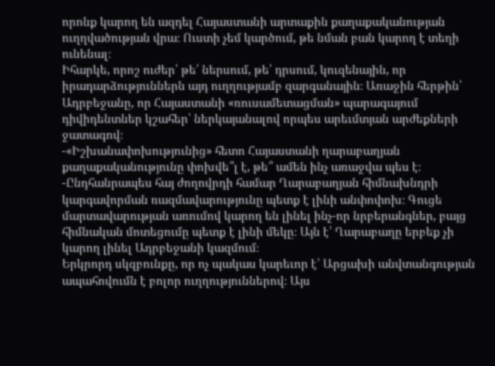որոնք կարող են ազդել Հայաստանի արտաքին քաղաքականության ուղղվածության վրա։ Ուստի չեմ կարծում, թե նման բան կարող է տեղի ունենալ։
Իհարկե, որոշ ուժեր՝ թե՛ ներսում, թե՛ դրսում, կուզենային, որ իրադարձություններն այդ ուղղությամբ զարգանային։ Առաջին հերթին՝ Ադրբեջանը, որ Հայաստանի «ռուսամետացման» պարագայում դիվիդենտներ կշահեր՝ ներկայանալով որպես արեւմտյան արժեքների ջատագով։
-«Իշխանափոխությունից» հետո Հայաստանի ղարաբաղյան քաղաքականությունը փոխվե՞լ է, թե՞ ամեն ինչ առաջվա պես է։
-Ընդհանրապես հայ ժողովրդի համար Ղարաբաղյան հիմնախնդրի կարգավորման ռազմավարությունը պետք է լինի անփոփոխ։ Գուցե մարտավարության առումով կարող են լինել ինչ-որ նրբերանգներ, բայց հիմնական մոտեցումը պետք է լինի մեկը։ Այն է՝ Ղարաբաղը երբեք չի կարող լինել Ադրբեջանի կազմում։
Երկրորդ սկզբունքը, որ ոչ պակաս կարեւոր է՝ Արցախի անվտանգության ապահովումն է բոլոր ուղղություններով։ Այս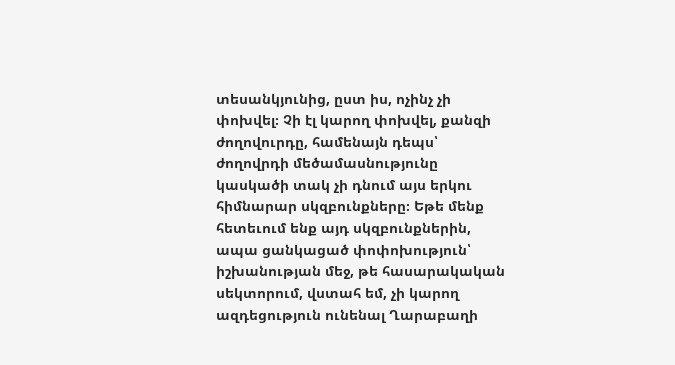տեսանկյունից, ըստ իս, ոչինչ չի փոխվել։ Չի էլ կարող փոխվել, քանզի ժողովուրդը, համենայն դեպս՝ ժողովրդի մեծամասնությունը կասկածի տակ չի դնում այս երկու հիմնարար սկզբունքները։ Եթե մենք հետեւում ենք այդ սկզբունքներին, ապա ցանկացած փոփոխություն՝ իշխանության մեջ, թե հասարակական սեկտորում, վստահ եմ, չի կարող ազդեցություն ունենալ Ղարաբաղի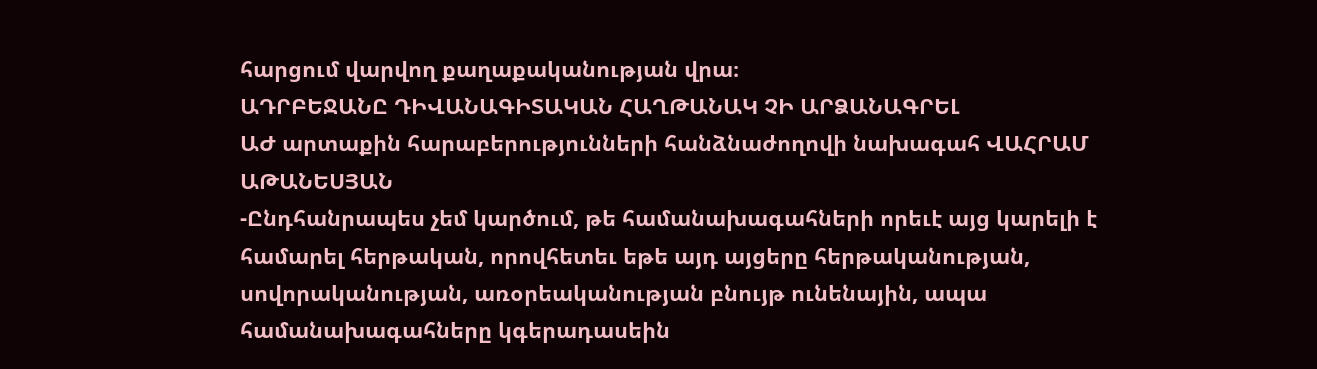հարցում վարվող քաղաքականության վրա։
ԱԴՐԲԵՋԱՆԸ ԴԻՎԱՆԱԳԻՏԱԿԱՆ ՀԱՂԹԱՆԱԿ ՉԻ ԱՐՁԱՆԱԳՐԵԼ
ԱԺ արտաքին հարաբերությունների հանձնաժողովի նախագահ ՎԱՀՐԱՄ ԱԹԱՆԵՍՅԱՆ
-Ընդհանրապես չեմ կարծում, թե համանախագահների որեւէ այց կարելի է համարել հերթական, որովհետեւ եթե այդ այցերը հերթականության, սովորականության, առօրեականության բնույթ ունենային, ապա համանախագահները կգերադասեին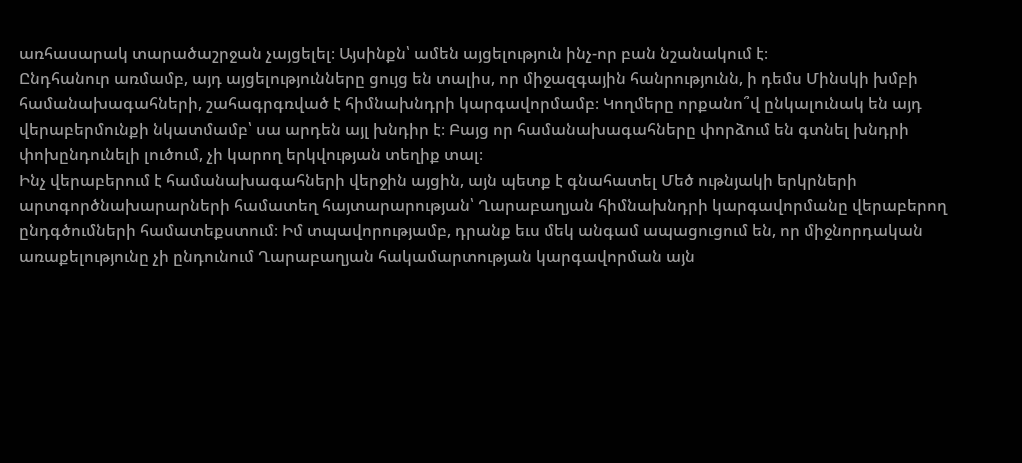առհասարակ տարածաշրջան չայցելել։ Այսինքն՝ ամեն այցելություն ինչ-որ բան նշանակում է։
Ընդհանուր առմամբ, այդ այցելությունները ցույց են տալիս, որ միջազգային հանրությունն, ի դեմս Մինսկի խմբի համանախագահների, շահագրգռված է հիմնախնդրի կարգավորմամբ։ Կողմերը որքանո՞վ ընկալունակ են այդ վերաբերմունքի նկատմամբ՝ սա արդեն այլ խնդիր է։ Բայց որ համանախագահները փորձում են գտնել խնդրի փոխընդունելի լուծում, չի կարող երկվության տեղիք տալ։
Ինչ վերաբերում է համանախագահների վերջին այցին, այն պետք է գնահատել Մեծ ութնյակի երկրների արտգործնախարարների համատեղ հայտարարության՝ Ղարաբաղյան հիմնախնդրի կարգավորմանը վերաբերող ընդգծումների համատեքստում։ Իմ տպավորությամբ, դրանք եւս մեկ անգամ ապացուցում են, որ միջնորդական առաքելությունը չի ընդունում Ղարաբաղյան հակամարտության կարգավորման այն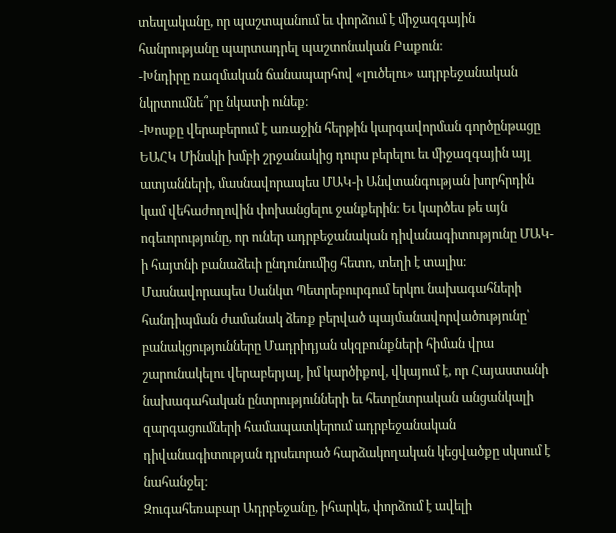տեսլականը, որ պաշտպանում եւ փորձում է միջազգային հանրությանը պարտադրել պաշտոնական Բաքուն։
-Խնդիրը ռազմական ճանապարհով «լուծելու» ադրբեջանական նկրտումնե՞րը նկատի ունեք։
-Խոսքը վերաբերում է առաջին հերթին կարգավորման գործընթացը ԵԱՀԿ Մինսկի խմբի շրջանակից դուրս բերելու եւ միջազգային այլ ատյանների, մասնավորապես ՄԱԿ-ի Անվտանգության խորհրդին կամ վեհաժողովին փոխանցելու ջանքերին։ Եւ կարծես թե այն ոգեւորությունը, որ ուներ ադրբեջանական դիվանագիտությունը ՄԱԿ-ի հայտնի բանաձեւի ընդունումից հետո, տեղի է տալիս։
Մասնավորապես Սանկտ Պետրեբուրգում երկու նախագահների հանդիպման ժամանակ ձեռք բերված պայմանավորվածությունը՝ բանակցությունները Մադրիդյան սկզբունքների հիման վրա շարունակելու վերաբերյալ, իմ կարծիքով, վկայում է, որ Հայաստանի նախագահական ընտրությունների եւ հետընտրական անցանկալի զարգացումների համապատկերում ադրբեջանական դիվանագիտության դրսեւորած հարձակողական կեցվածքը սկսում է նահանջել։
Զուգահեռաբար Ադրբեջանը, իհարկե, փորձում է ավելի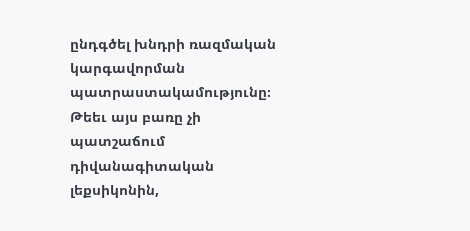ընդգծել խնդրի ռազմական կարգավորման պատրաստակամությունը։ Թեեւ այս բառը չի պատշաճում դիվանագիտական լեքսիկոնին,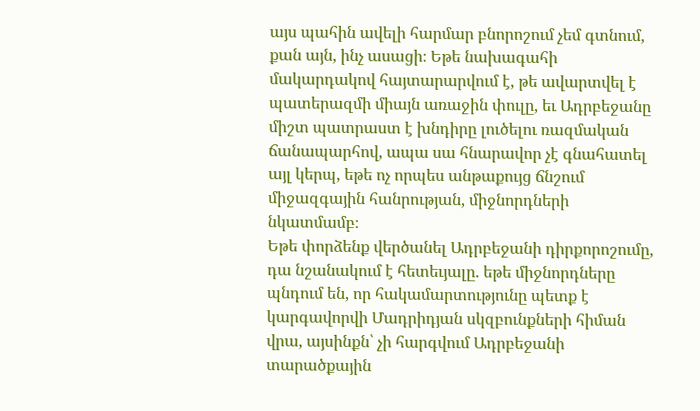այս պահին ավելի հարմար բնորոշում չեմ գտնում, քան այն, ինչ ասացի։ Եթե նախագահի մակարդակով հայտարարվում է, թե ավարտվել է պատերազմի միայն առաջին փուլը, եւ Ադրբեջանը միշտ պատրաստ է խնդիրը լուծելու ռազմական ճանապարհով, ապա սա հնարավոր չէ գնահատել այլ կերպ, եթե ոչ որպես անթաքույց ճնշում միջազգային հանրության, միջնորդների նկատմամբ։
Եթե փորձենք վերծանել Ադրբեջանի դիրքորոշումը, դա նշանակում է հետեւյալը. եթե միջնորդները պնդում են, որ հակամարտությունը պետք է կարգավորվի Մադրիդյան սկզբունքների հիման վրա, այսինքն՝ չի հարգվում Ադրբեջանի տարածքային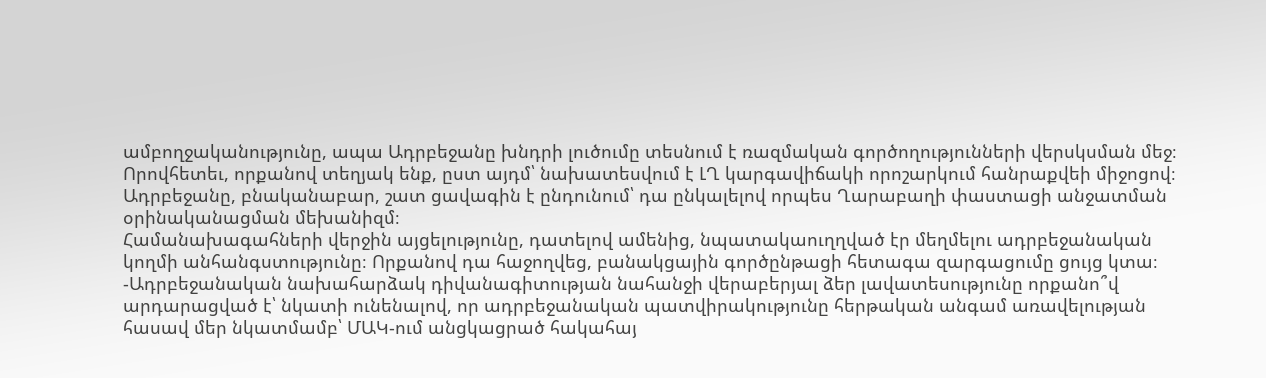ամբողջականությունը, ապա Ադրբեջանը խնդրի լուծումը տեսնում է ռազմական գործողությունների վերսկսման մեջ։ Որովհետեւ, որքանով տեղյակ ենք, ըստ այդմ՝ նախատեսվում է ԼՂ կարգավիճակի որոշարկում հանրաքվեի միջոցով։ Ադրբեջանը, բնականաբար, շատ ցավագին է ընդունում՝ դա ընկալելով որպես Ղարաբաղի փաստացի անջատման օրինականացման մեխանիզմ։
Համանախագահների վերջին այցելությունը, դատելով ամենից, նպատակաուղղված էր մեղմելու ադրբեջանական կողմի անհանգստությունը։ Որքանով դա հաջողվեց, բանակցային գործընթացի հետագա զարգացումը ցույց կտա։
-Ադրբեջանական նախահարձակ դիվանագիտության նահանջի վերաբերյալ ձեր լավատեսությունը որքանո՞վ արդարացված է՝ նկատի ունենալով, որ ադրբեջանական պատվիրակությունը հերթական անգամ առավելության հասավ մեր նկատմամբ՝ ՄԱԿ-ում անցկացրած հակահայ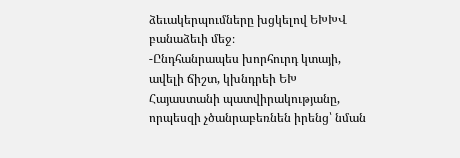ձեւակերպումները խցկելով ԵԽԽՎ բանաձեւի մեջ։
-Ընդհանրապես խորհուրդ կտայի, ավելի ճիշտ, կխնդրեի ԵԽ Հայաստանի պատվիրակությանը, որպեսզի չծանրաբեռնեն իրենց՝ նման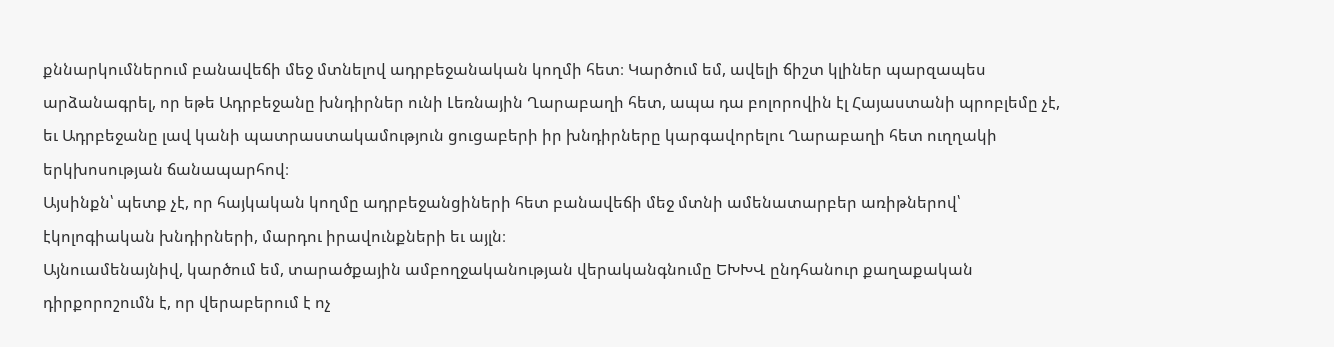քննարկումներում բանավեճի մեջ մտնելով ադրբեջանական կողմի հետ։ Կարծում եմ, ավելի ճիշտ կլիներ պարզապես արձանագրել, որ եթե Ադրբեջանը խնդիրներ ունի Լեռնային Ղարաբաղի հետ, ապա դա բոլորովին էլ Հայաստանի պրոբլեմը չէ, եւ Ադրբեջանը լավ կանի պատրաստակամություն ցուցաբերի իր խնդիրները կարգավորելու Ղարաբաղի հետ ուղղակի երկխոսության ճանապարհով։
Այսինքն՝ պետք չէ, որ հայկական կողմը ադրբեջանցիների հետ բանավեճի մեջ մտնի ամենատարբեր առիթներով՝ էկոլոգիական խնդիրների, մարդու իրավունքների եւ այլն։
Այնուամենայնիվ, կարծում եմ, տարածքային ամբողջականության վերականգնումը ԵԽԽՎ ընդհանուր քաղաքական դիրքորոշումն է, որ վերաբերում է ոչ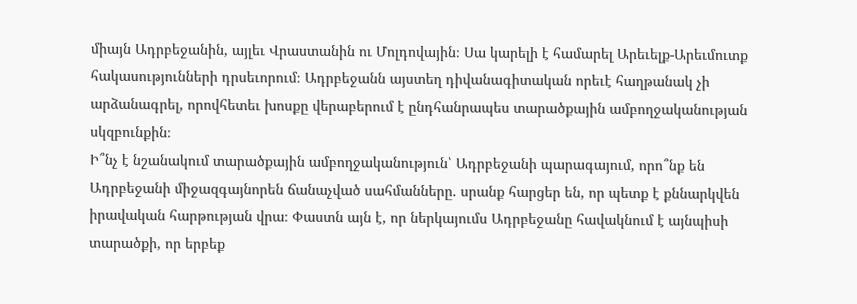միայն Ադրբեջանին, այլեւ Վրաստանին ու Մոլդովային։ Սա կարելի է համարել Արեւելք-Արեւմուտք հակասությունների դրսեւորում։ Ադրբեջանն այստեղ դիվանագիտական որեւէ հաղթանակ չի արձանագրել, որովհետեւ խոսքը վերաբերում է ընդհանրապես տարածքային ամբողջականության սկզբունքին։
Ի՞նչ է նշանակում տարածքային ամբողջականություն՝ Ադրբեջանի պարագայում, որո՞նք են Ադրբեջանի միջազգայնորեն ճանաչված սահմանները. սրանք հարցեր են, որ պետք է քննարկվեն իրավական հարթության վրա։ Փաստն այն է, որ ներկայումս Ադրբեջանը հավակնում է այնպիսի տարածքի, որ երբեք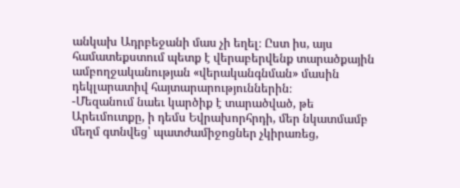անկախ Ադրբեջանի մաս չի եղել։ Ըստ իս, այս համատեքստում պետք է վերաբերվենք տարածքային ամբողջականության «վերականգնման» մասին դեկլարատիվ հայտարարություններին։
-Մեզանում նաեւ կարծիք է տարածված, թե Արեւմուտքը, ի դեմս Եվրախորհրդի, մեր նկատմամբ մեղմ գտնվեց՝ պատժամիջոցներ չկիրառեց,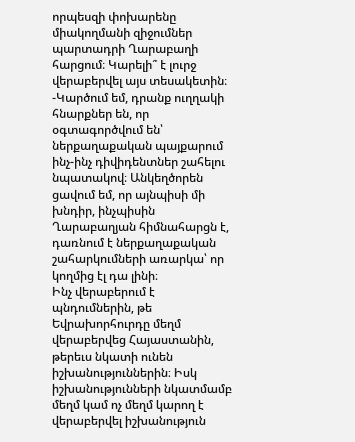որպեսզի փոխարենը միակողմանի զիջումներ պարտադրի Ղարաբաղի հարցում։ Կարելի՞ է լուրջ վերաբերվել այս տեսակետին։
-Կարծում եմ, դրանք ուղղակի հնարքներ են, որ օգտագործվում են՝ ներքաղաքական պայքարում ինչ-ինչ դիվիդենտներ շահելու նպատակով։ Անկեղծորեն ցավում եմ, որ այնպիսի մի խնդիր, ինչպիսին Ղարաբաղյան հիմնահարցն է, դառնում է ներքաղաքական շահարկումների առարկա՝ որ կողմից էլ դա լինի։
Ինչ վերաբերում է պնդումներին, թե Եվրախորհուրդը մեղմ վերաբերվեց Հայաստանին, թերեւս նկատի ունեն իշխանություններին։ Իսկ իշխանությունների նկատմամբ մեղմ կամ ոչ մեղմ կարող է վերաբերվել իշխանություն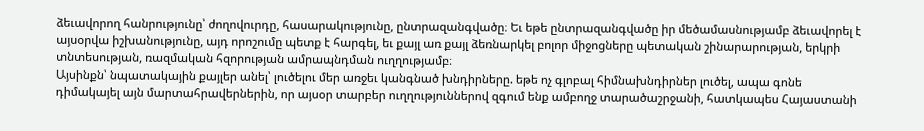ձեւավորող հանրությունը՝ ժողովուրդը, հասարակությունը, ընտրազանգվածը։ Եւ եթե ընտրազանգվածը իր մեծամասնությամբ ձեւավորել է այսօրվա իշխանությունը, այդ որոշումը պետք է հարգել, եւ քայլ առ քայլ ձեռնարկել բոլոր միջոցները պետական շինարարության, երկրի տնտեսության, ռազմական հզորության ամրապնդման ուղղությամբ։
Այսինքն՝ նպատակային քայլեր անել՝ լուծելու մեր առջեւ կանգնած խնդիրները. եթե ոչ գլոբալ հիմնախնդիրներ լուծել, ապա գոնե դիմակայել այն մարտահրավերներին, որ այսօր տարբեր ուղղություններով զգում ենք ամբողջ տարածաշրջանի, հատկապես Հայաստանի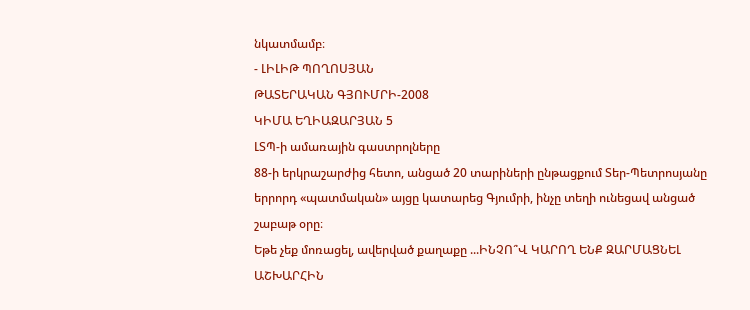նկատմամբ։
- ԼԻԼԻԹ ՊՈՂՈՍՅԱՆ
ԹԱՏԵՐԱԿԱՆ ԳՅՈՒՄՐԻ-2008
ԿԻՄԱ ԵՂԻԱԶԱՐՅԱՆ 5
ԼՏՊ-ի ամառային գաստրոլները
88-ի երկրաշարժից հետո, անցած 20 տարիների ընթացքում Տեր-Պետրոսյանը երրորդ «պատմական» այցը կատարեց Գյումրի, ինչը տեղի ունեցավ անցած շաբաթ օրը։
Եթե չեք մոռացել, ավերված քաղաքը ...ԻՆՉՈ՞Վ ԿԱՐՈՂ ԵՆՔ ԶԱՐՄԱՑՆԵԼ ԱՇԽԱՐՀԻՆ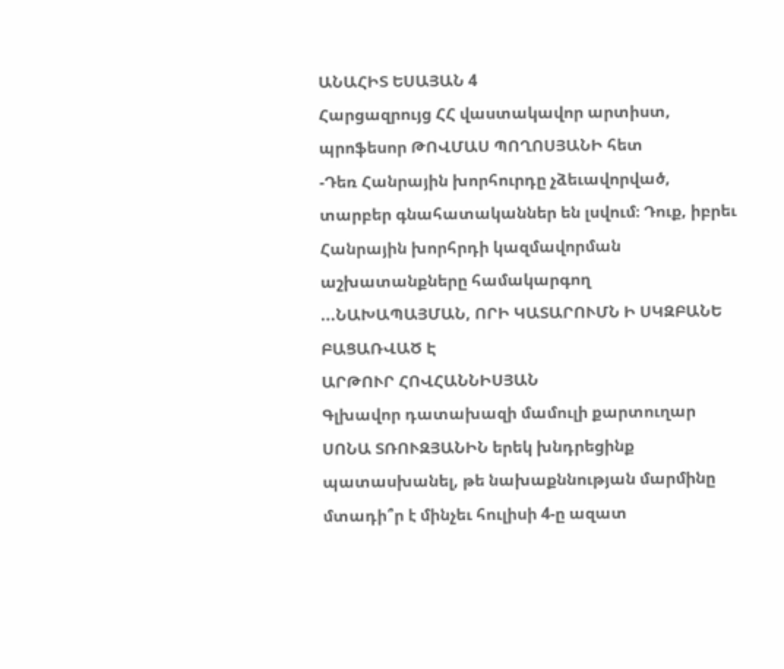ԱՆԱՀԻՏ ԵՍԱՅԱՆ 4
Հարցազրույց ՀՀ վաստակավոր արտիստ, պրոֆեսոր ԹՈՎՄԱՍ ՊՈՂՈՍՅԱՆԻ հետ
-Դեռ Հանրային խորհուրդը չձեւավորված, տարբեր գնահատականներ են լսվում։ Դուք, իբրեւ Հանրային խորհրդի կազմավորման աշխատանքները համակարգող ...ՆԱԽԱՊԱՅՄԱՆ, ՈՐԻ ԿԱՏԱՐՈՒՄՆ Ի ՍԿԶԲԱՆԵ ԲԱՑԱՌՎԱԾ Է
ԱՐԹՈՒՐ ՀՈՎՀԱՆՆԻՍՅԱՆ
Գլխավոր դատախազի մամուլի քարտուղար ՍՈՆԱ ՏՌՈՒԶՅԱՆԻՆ երեկ խնդրեցինք պատասխանել, թե նախաքննության մարմինը մտադի՞ր է մինչեւ հուլիսի 4-ը ազատ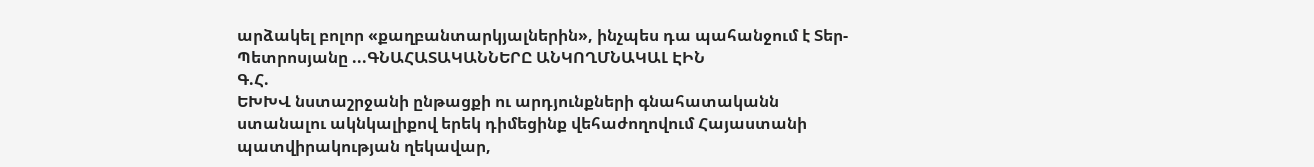արձակել բոլոր «քաղբանտարկյալներին», ինչպես դա պահանջում է Տեր-Պետրոսյանը ...ԳՆԱՀԱՏԱԿԱՆՆԵՐԸ ԱՆԿՈՂՄՆԱԿԱԼ ԷԻՆ
Գ.Հ.
ԵԽԽՎ նստաշրջանի ընթացքի ու արդյունքների գնահատականն ստանալու ակնկալիքով երեկ դիմեցինք վեհաժողովում Հայաստանի պատվիրակության ղեկավար,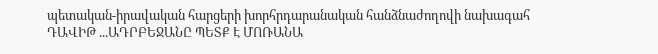պետական-իրավական հարցերի խորհրդարանական հանձնաժողովի նախագահ ԴԱՎԻԹ ...ԱԴՐԲԵՋԱՆԸ ՊԵՏՔ Է ՄՈՌԱՆԱ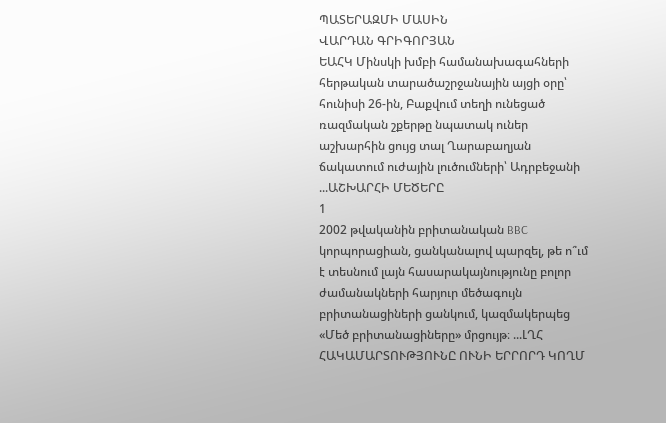ՊԱՏԵՐԱԶՄԻ ՄԱՍԻՆ
ՎԱՐԴԱՆ ԳՐԻԳՈՐՅԱՆ
ԵԱՀԿ Մինսկի խմբի համանախագահների հերթական տարածաշրջանային այցի օրը՝ հունիսի 26-ին, Բաքվում տեղի ունեցած ռազմական շքերթը նպատակ ուներ աշխարհին ցույց տալ Ղարաբաղյան ճակատում ուժային լուծումների՝ Ադրբեջանի ...ԱՇԽԱՐՀԻ ՄԵԾԵՐԸ
1
2002 թվականին բրիտանական BBC կորպորացիան, ցանկանալով պարզել, թե ո՞ւմ է տեսնում լայն հասարակայնությունը բոլոր ժամանակների հարյուր մեծագույն բրիտանացիների ցանկում, կազմակերպեց «Մեծ բրիտանացիները» մրցույթ։ ...ԼՂՀ ՀԱԿԱՄԱՐՏՈՒԹՅՈՒՆԸ ՈՒՆԻ ԵՐՐՈՐԴ ԿՈՂՄ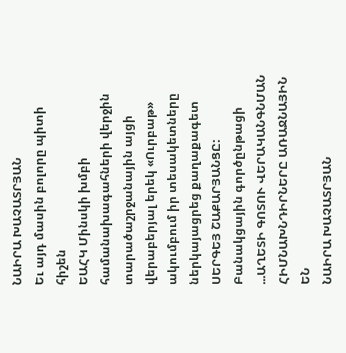ՆԱԻՐԱ ԽԱՉԱՏՐՅԱՆ
Եւ այդ մասին բոլորը պիտի հիշեն
ԵԱՀԿ Մինսկի խմբի համանախագահների վերջին տարածաշրջանային այցի վերաբերյալ երեկ «Ուրբաթ» ակումբում իր տեսակետները ներկայացրեց քաղաքագետ ՍԵՐԳԵՅ ՇԱՔԱՐՅԱՆՑԸ:
Բանակցային գործընթացի ...ԱՂԵՏԻ ԳՈՏՈՒ ՎԵՐԱԿԱՆԳՆՄԱՆ ՀԻՄՆԱԽՆԴԻՐՆԵՐԸ ԱՌԱՋՆԱՅԻՆ ԵՆ
ՆԱԻՐԱ ԽԱՉԱՏՐՅԱՆ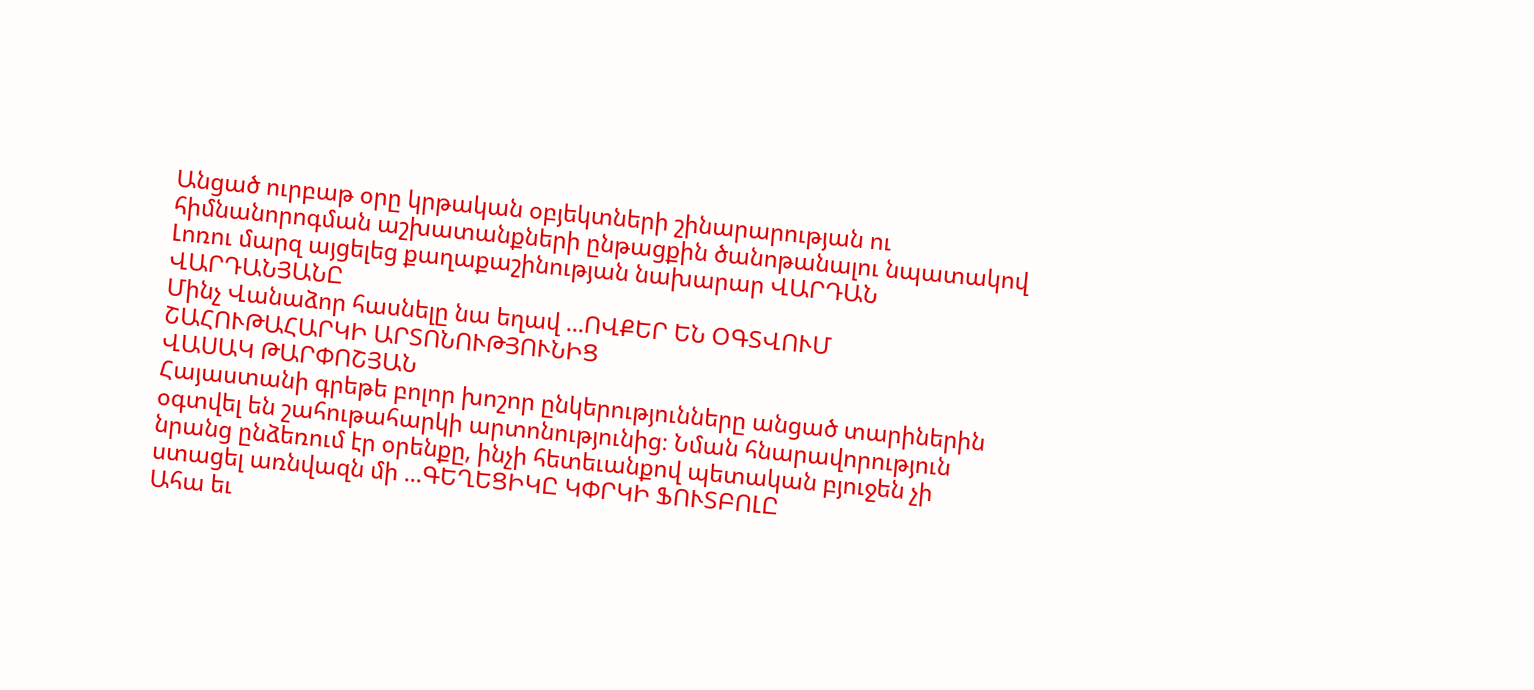Անցած ուրբաթ օրը կրթական օբյեկտների շինարարության ու հիմնանորոգման աշխատանքների ընթացքին ծանոթանալու նպատակով Լոռու մարզ այցելեց քաղաքաշինության նախարար ՎԱՐԴԱՆ ՎԱՐԴԱՆՅԱՆԸ
Մինչ Վանաձոր հասնելը նա եղավ ...ՈՎՔԵՐ ԵՆ ՕԳՏՎՈՒՄ ՇԱՀՈՒԹԱՀԱՐԿԻ ԱՐՏՈՆՈՒԹՅՈՒՆԻՑ
ՎԱՍԱԿ ԹԱՐՓՈՇՅԱՆ
Հայաստանի գրեթե բոլոր խոշոր ընկերությունները անցած տարիներին օգտվել են շահութահարկի արտոնությունից։ Նման հնարավորություն նրանց ընձեռում էր օրենքը, ինչի հետեւանքով պետական բյուջեն չի ստացել առնվազն մի ...ԳԵՂԵՑԻԿԸ ԿՓՐԿԻ ՖՈՒՏԲՈԼԸ
Ահա եւ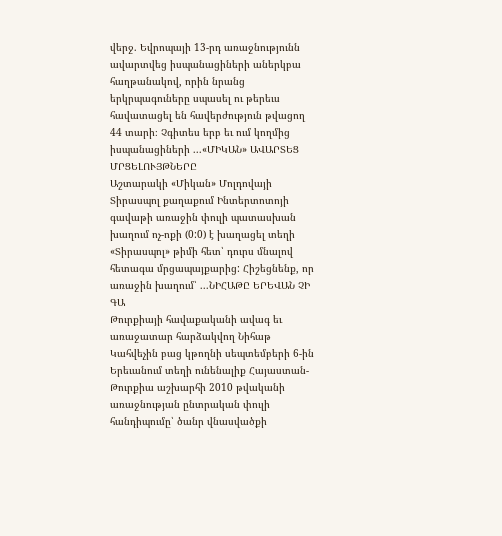վերջ. Եվրոպայի 13-րդ առաջնությունն ավարտվեց իսպանացիների աներկբա հաղթանակով, որին նրանց երկրպագուները սպասել ու թերեւս հավատացել են հավերժություն թվացող 44 տարի։ Չգիտես երբ եւ ում կողմից իսպանացիների ...«ՄԻԿԱՆ» ԱՎԱՐՏԵՑ ՄՐՑԵԼՈՒՅԹՆԵՐԸ
Աշտարակի «Միկան» Մոլդովայի Տիրասպոլ քաղաքում Ինտերտոտոյի գավաթի առաջին փուլի պատասխան խաղում ոչ-ոքի (0:0) է խաղացել տեղի «Տիրասպոլ» թիմի հետ՝ դուրս մնալով հետագա մրցապայքարից: Հիշեցնենք, որ առաջին խաղում՝ ...ՆԻՀԱԹԸ ԵՐԵՎԱՆ ՉԻ ԳԱ
Թուրքիայի հավաքականի ավագ եւ առաջատար հարձակվող Նիհաթ Կահվեչին բաց կթողնի սեպտեմբերի 6-ին Երեւանում տեղի ունենալիք Հայաստան-Թուրքիա աշխարհի 2010 թվականի առաջնության ընտրական փուլի հանդիպումը՝ ծանր վնասվածքի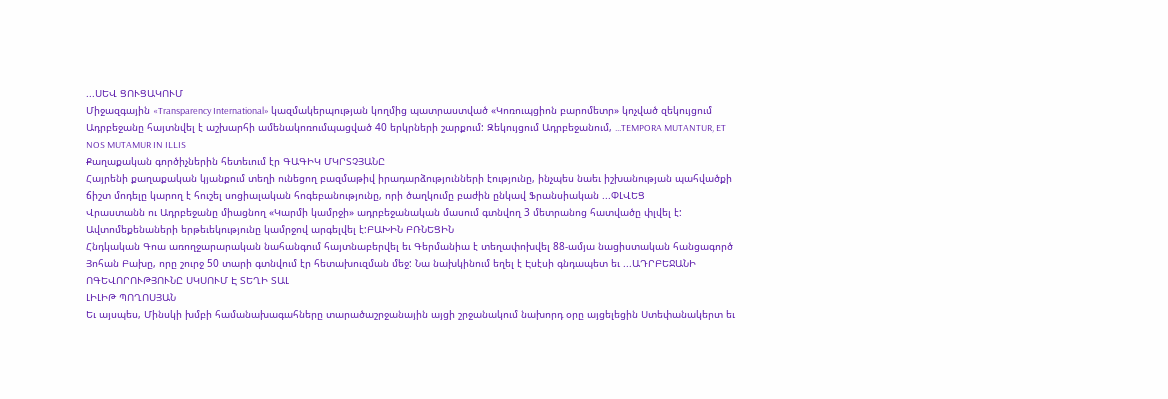...ՍԵՎ ՑՈՒՑԱԿՈՒՄ
Միջազգային «Transparency International» կազմակերպության կողմից պատրաստված «Կոռուպցիոն բարոմետր» կոչված զեկույցում Ադրբեջանը հայտնվել է աշխարհի ամենակոռումպացված 40 երկրների շարքում: Զեկույցում Ադրբեջանում, ...TEMPORA MUTANTUR, ET NOS MUTAMUR IN ILLIS
Քաղաքական գործիչներին հետեւում էր ԳԱԳԻԿ ՄԿՐՏՉՅԱՆԸ
Հայրենի քաղաքական կյանքում տեղի ունեցող բազմաթիվ իրադարձությունների էությունը, ինչպես նաեւ իշխանության պահվածքի ճիշտ մոդելը կարող է հուշել սոցիալական հոգեբանությունը, որի ծաղկումը բաժին ընկավ Ֆրանսիական ...ՓԼՎԵՑ
Վրաստանն ու Ադրբեջանը միացնող «Կարմի կամրջի» ադրբեջանական մասում գտնվող 3 մետրանոց հատվածը փլվել է: Ավտոմեքենաների երթեւեկությունը կամրջով արգելվել է:ԲԱԽԻՆ ԲՌՆԵՑԻՆ
Հնդկական Գոա առողջարարական նահանգում հայտնաբերվել եւ Գերմանիա է տեղափոխվել 88-ամյա նացիստական հանցագործ Յոհան Բախը, որը շուրջ 50 տարի գտնվում էր հետախուզման մեջ: Նա նախկինում եղել է Էսէսի գնդապետ եւ ...ԱԴՐԲԵՋԱՆԻ ՈԳԵՎՈՐՈՒԹՅՈՒՆԸ ՍԿՍՈՒՄ Է ՏԵՂԻ ՏԱԼ
ԼԻԼԻԹ ՊՈՂՈՍՅԱՆ
Եւ այսպես, Մինսկի խմբի համանախագահները տարածաշրջանային այցի շրջանակում նախորդ օրը այցելեցին Ստեփանակերտ եւ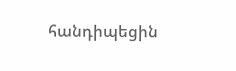հանդիպեցին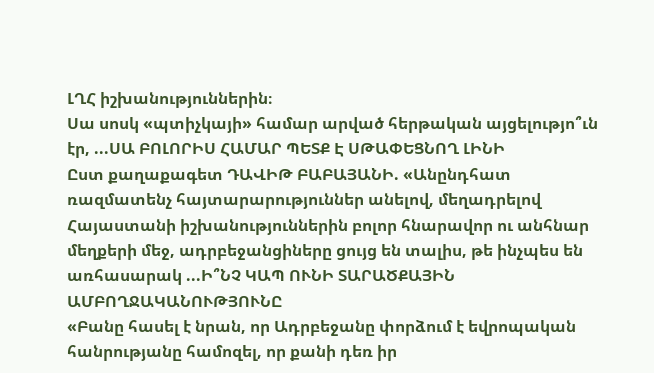ԼՂՀ իշխանություններին։
Սա սոսկ «պտիչկայի» համար արված հերթական այցելությո՞ւն էր, ...ՍԱ ԲՈԼՈՐԻՍ ՀԱՄԱՐ ՊԵՏՔ Է ՍԹԱՓԵՑՆՈՂ ԼԻՆԻ
Ըստ քաղաքագետ ԴԱՎԻԹ ԲԱԲԱՅԱՆԻ. «Անընդհատ ռազմատենչ հայտարարություններ անելով, մեղադրելով Հայաստանի իշխանություններին բոլոր հնարավոր ու անհնար մեղքերի մեջ, ադրբեջանցիները ցույց են տալիս, թե ինչպես են առհասարակ ...Ի՞ՆՉ ԿԱՊ ՈՒՆԻ ՏԱՐԱԾՔԱՅԻՆ ԱՄԲՈՂՋԱԿԱՆՈՒԹՅՈՒՆԸ
«Բանը հասել է նրան, որ Ադրբեջանը փորձում է եվրոպական հանրությանը համոզել, որ քանի դեռ իր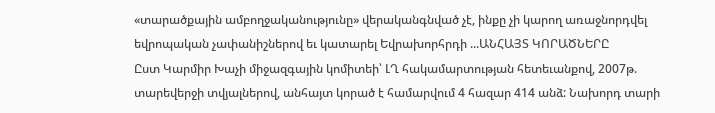«տարածքային ամբողջականությունը» վերականգնված չէ, ինքը չի կարող առաջնորդվել եվրոպական չափանիշներով եւ կատարել Եվրախորհրդի ...ԱՆՀԱՅՏ ԿՈՐԱԾՆԵՐԸ
Ըստ Կարմիր Խաչի միջազգային կոմիտեի՝ ԼՂ հակամարտության հետեւանքով, 2007թ. տարեվերջի տվյալներով, անհայտ կորած է համարվում 4 հազար 414 անձ: Նախորդ տարի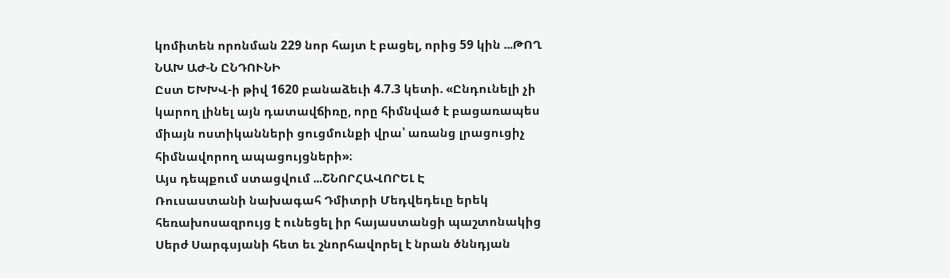կոմիտեն որոնման 229 նոր հայտ է բացել, որից 59 կին ...ԹՈՂ ՆԱԽ ԱԺ-Ն ԸՆԴՈՒՆԻ
Ըստ ԵԽԽՎ-ի թիվ 1620 բանաձեւի 4.7.3 կետի. «Ընդունելի չի կարող լինել այն դատավճիռը, որը հիմնված է բացառապես միայն ոստիկանների ցուցմունքի վրա՝ առանց լրացուցիչ հիմնավորող ապացույցների»։
Այս դեպքում ստացվում ...ՇՆՈՐՀԱՎՈՐԵԼ Է
Ռուսաստանի նախագահ Դմիտրի Մեդվեդեւը երեկ հեռախոսազրույց է ունեցել իր հայաստանցի պաշտոնակից Սերժ Սարգսյանի հետ եւ շնորհավորել է նրան ծննդյան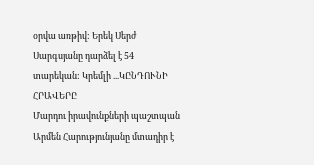օրվա առթիվ: Երեկ Սերժ Սարգսյանը դարձել է 54 տարեկան: Կրեմլի ...ԿԸՆԴՈՒՆԻ ՀՐԱՎԵՐԸ
Մարդու իրավունքների պաշտպան Արմեն Հարությունյանը մտադիր է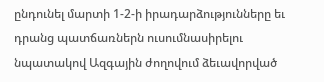ընդունել մարտի 1-2-ի իրադարձությունները եւ դրանց պատճառներն ուսումնասիրելու նպատակով Ազգային ժողովում ձեւավորված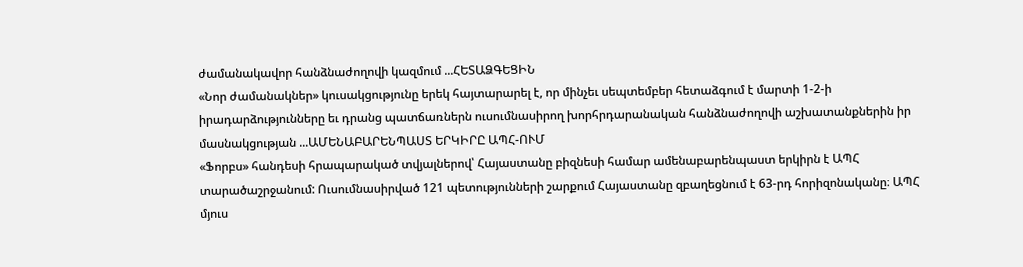ժամանակավոր հանձնաժողովի կազմում ...ՀԵՏԱՁԳԵՑԻՆ
«Նոր ժամանակներ» կուսակցությունը երեկ հայտարարել է, որ մինչեւ սեպտեմբեր հետաձգում է մարտի 1-2-ի իրադարձությունները եւ դրանց պատճառներն ուսումնասիրող խորհրդարանական հանձնաժողովի աշխատանքներին իր մասնակցության ...ԱՄԵՆԱԲԱՐԵՆՊԱՍՏ ԵՐԿԻՐԸ ԱՊՀ-ՈՒՄ
«Ֆորբս» հանդեսի հրապարակած տվյալներով՝ Հայաստանը բիզնեսի համար ամենաբարենպաստ երկիրն է ԱՊՀ տարածաշրջանում: Ուսումնասիրված 121 պետությունների շարքում Հայաստանը զբաղեցնում է 63-րդ հորիզոնականը։ ԱՊՀ մյուս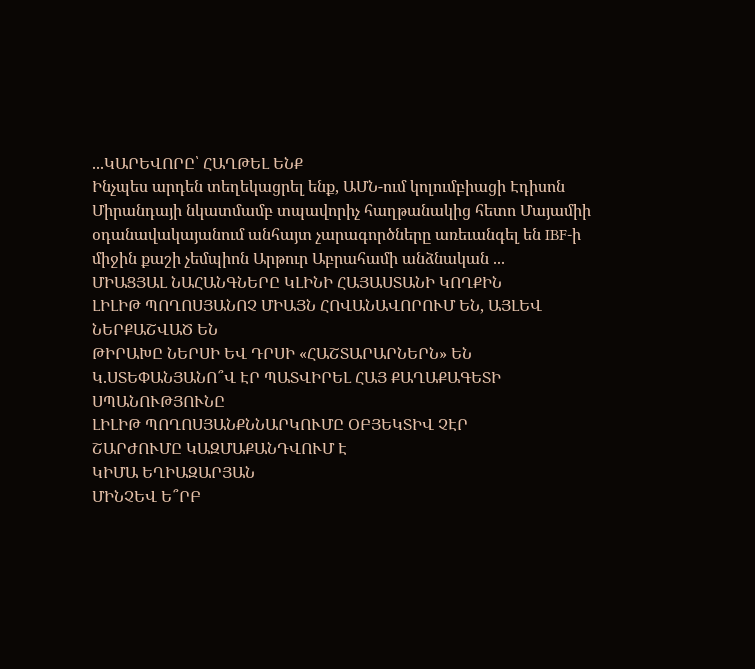...ԿԱՐԵՎՈՐԸ՝ ՀԱՂԹԵԼ ԵՆՔ
Ինչպես արդեն տեղեկացրել ենք, ԱՄՆ-ում կոլումբիացի Էդիսոն Միրանդայի նկատմամբ տպավորիչ հաղթանակից հետո Մայամիի օդանավակայանում անհայտ չարագործները առեւանգել են IBF-ի միջին քաշի չեմպիոն Արթուր Աբրահամի անձնական ...
ՄԻԱՑՅԱԼ ՆԱՀԱՆԳՆԵՐԸ ԿԼԻՆԻ ՀԱՅԱՍՏԱՆԻ ԿՈՂՔԻՆ
ԼԻԼԻԹ ՊՈՂՈՍՅԱՆՈՉ ՄԻԱՅՆ ՀՈՎԱՆԱՎՈՐՈՒՄ ԵՆ, ԱՅԼԵՎ ՆԵՐՔԱՇՎԱԾ ԵՆ
ԹԻՐԱԽԸ ՆԵՐՍԻ ԵՎ ԴՐՍԻ «ՀԱՇՏԱՐԱՐՆԵՐՆ» ԵՆ
Կ.ՍՏԵՓԱՆՅԱՆՈ՞Վ ԷՐ ՊԱՏՎԻՐԵԼ ՀԱՅ ՔԱՂԱՔԱԳԵՏԻ ՍՊԱՆՈՒԹՅՈՒՆԸ
ԼԻԼԻԹ ՊՈՂՈՍՅԱՆՔՆՆԱՐԿՈՒՄԸ ՕԲՅԵԿՏԻՎ ՉԷՐ
ՇԱՐԺՈՒՄԸ ԿԱԶՄԱՔԱՆԴՎՈՒՄ Է
ԿԻՄԱ ԵՂԻԱԶԱՐՅԱՆ
ՄԻՆՉԵՎ Ե՞ՐԲ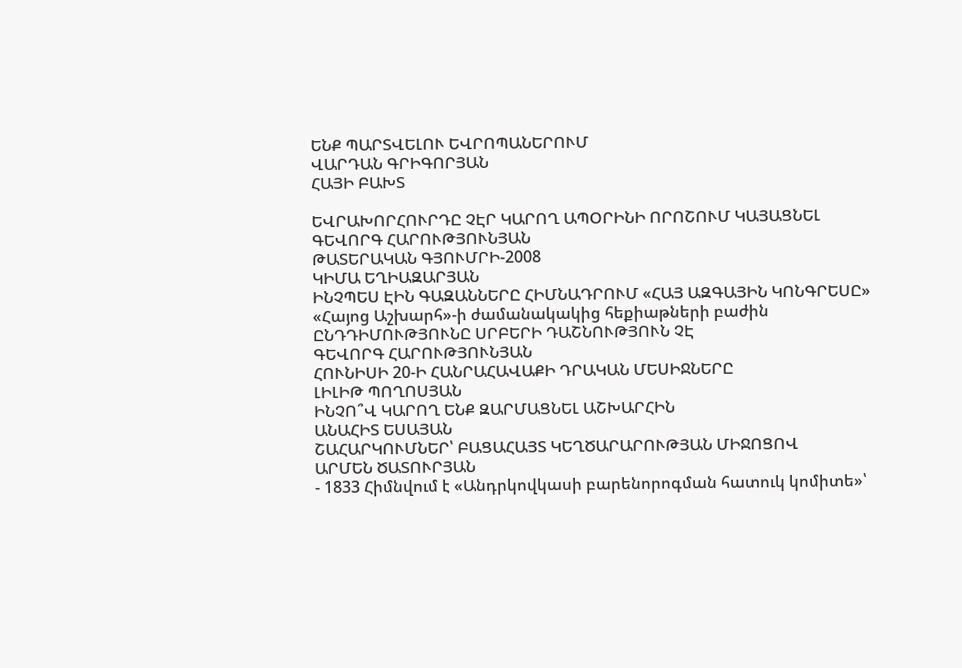ԵՆՔ ՊԱՐՏՎԵԼՈՒ ԵՎՐՈՊԱՆԵՐՈՒՄ
ՎԱՐԴԱՆ ԳՐԻԳՈՐՅԱՆ
ՀԱՅԻ ԲԱԽՏ

ԵՎՐԱԽՈՐՀՈՒՐԴԸ ՉԷՐ ԿԱՐՈՂ ԱՊՕՐԻՆԻ ՈՐՈՇՈՒՄ ԿԱՅԱՑՆԵԼ
ԳԵՎՈՐԳ ՀԱՐՈՒԹՅՈՒՆՅԱՆ
ԹԱՏԵՐԱԿԱՆ ԳՅՈՒՄՐԻ-2008
ԿԻՄԱ ԵՂԻԱԶԱՐՅԱՆ
ԻՆՉՊԵՍ ԷԻՆ ԳԱԶԱՆՆԵՐԸ ՀԻՄՆԱԴՐՈՒՄ «ՀԱՅ ԱԶԳԱՅԻՆ ԿՈՆԳՐԵՍԸ»
«Հայոց Աշխարհ»-ի ժամանակակից հեքիաթների բաժին
ԸՆԴԴԻՄՈՒԹՅՈՒՆԸ ՍՐԲԵՐԻ ԴԱՇՆՈՒԹՅՈՒՆ ՉԷ
ԳԵՎՈՐԳ ՀԱՐՈՒԹՅՈՒՆՅԱՆ
ՀՈՒՆԻՍԻ 20-Ի ՀԱՆՐԱՀԱՎԱՔԻ ԴՐԱԿԱՆ ՄԵՍԻՋՆԵՐԸ
ԼԻԼԻԹ ՊՈՂՈՍՅԱՆ
ԻՆՉՈ՞Վ ԿԱՐՈՂ ԵՆՔ ԶԱՐՄԱՑՆԵԼ ԱՇԽԱՐՀԻՆ
ԱՆԱՀԻՏ ԵՍԱՅԱՆ
ՇԱՀԱՐԿՈՒՄՆԵՐ՝ ԲԱՑԱՀԱՅՏ ԿԵՂԾԱՐԱՐՈՒԹՅԱՆ ՄԻՋՈՑՈՎ
ԱՐՄԵՆ ԾԱՏՈՒՐՅԱՆ
- 1833 Հիմնվում է «Անդրկովկասի բարենորոգման հատուկ կոմիտե»՝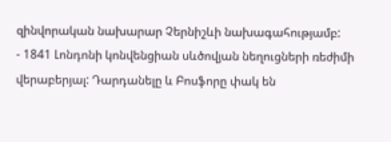զինվորական նախարար Չերնիշևի նախագահությամբ:
- 1841 Լոնդոնի կոնվենցիան սևծովյան նեղուցների ռեժիմի վերաբերյալ: Դարդանելը և Բոսֆորը փակ են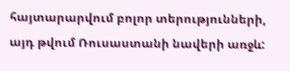հայտարարվում բոլոր տերությունների, այդ թվում Ռուսաստանի նավերի առջև: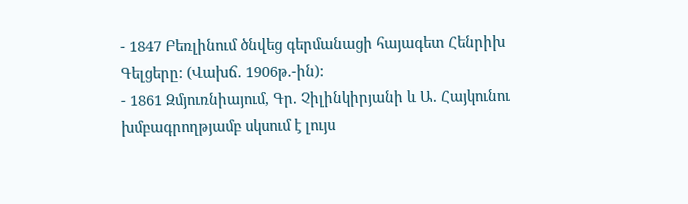- 1847 Բեռլինում ծնվեց գերմանացի հայագետ Հենրիխ Գելցերը: (Վախճ. 1906թ.-ին):
- 1861 Զմյուռնիայում, Գր. Չիլինկիրյանի և Ա. Հայկունու խմբագրողթյամբ սկսում է լույս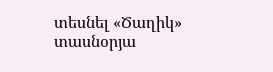տեսնել «Ծաղիկ» տասնօրյա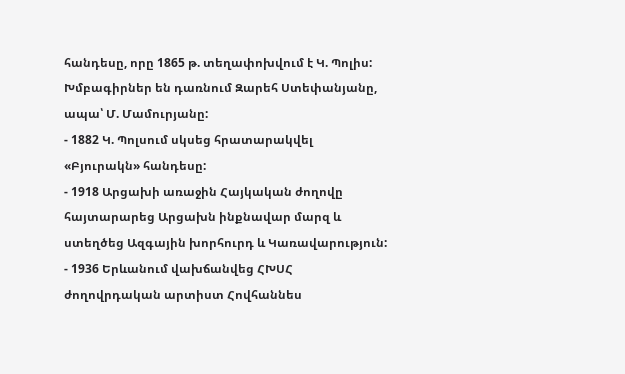հանդեսը, որը 1865 թ. տեղափոխվում է Կ. Պոլիս: Խմբագիրներ են դառնում Զարեհ Ստեփանյանը, ապա՝ Մ. Մամուրյանը:
- 1882 Կ. Պոլսում սկսեց հրատարակվել «Բյուրակն» հանդեսը:
- 1918 Արցախի առաջին Հայկական ժողովը հայտարարեց Արցախն ինքնավար մարզ և ստեղծեց Ազգային խորհուրդ և Կառավարություն:
- 1936 Երևանում վախճանվեց ՀԽՍՀ ժողովրդական արտիստ Հովհաննես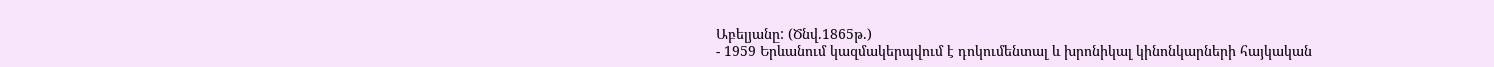Աբելյանը: (Ծնվ.1865թ.)
- 1959 Երևանում կազմակերպվում է դոկումենտալ և խրոնիկալ կինոնկարների հայկական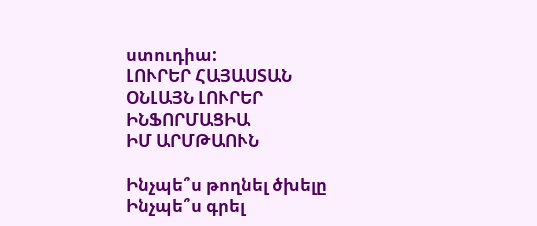ստուդիա:
ԼՈՒՐԵՐ ՀԱՅԱՍՏԱՆ
ՕՆԼԱՅՆ ԼՈՒՐԵՐ
ԻՆՖՈՐՄԱՑԻԱ
ԻՄ ԱՐՄԹԱՈՒՆ

Ինչպե՞ս թողնել ծխելը
Ինչպե՞ս գրել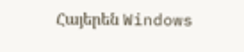Հայերեն Windows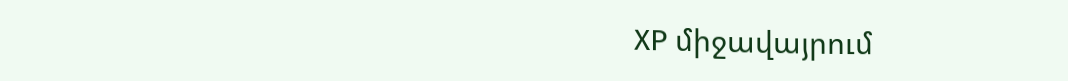XP միջավայրում